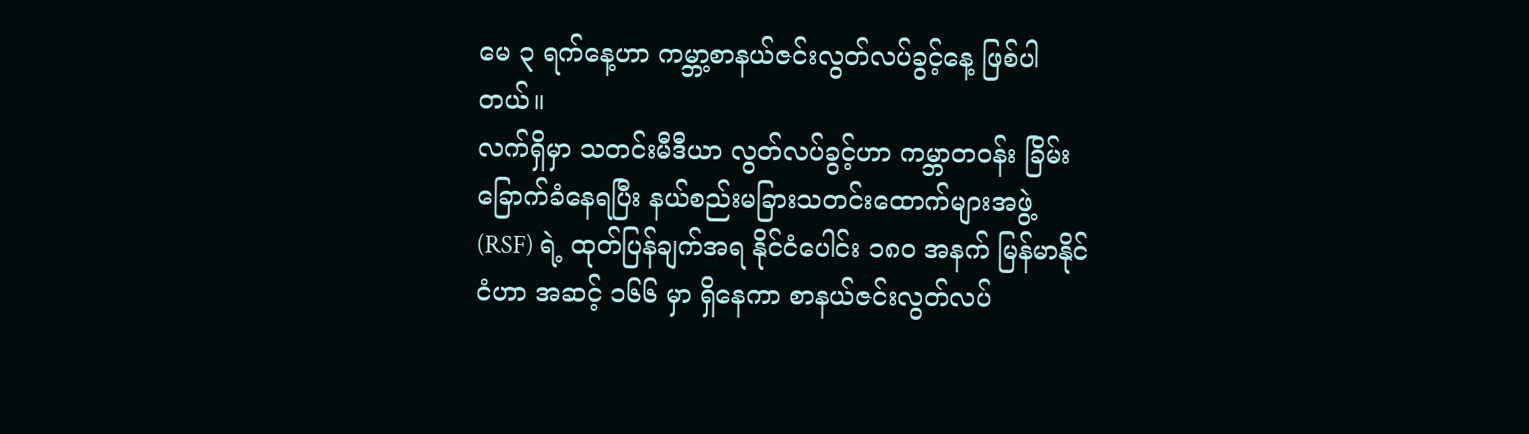မေ ၃ ရက်နေ့ဟာ ကမ္ဘာ့စာနယ်ဇင်းလွတ်လပ်ခွင့်နေ့ ဖြစ်ပါတယ်။
လက်ရှိမှာ သတင်းမီဒီယာ လွတ်လပ်ခွင့်ဟာ ကမ္ဘာတဝန်း ခြိမ်းခြောက်ခံနေရပြီး နယ်စည်းမခြားသတင်းထောက်များအဖွဲ့ (RSF) ရဲ့ ထုတ်ပြန်ချက်အရ နိုင်ငံပေါင်း ၁၈၀ အနက် မြန်မာနိုင်ငံဟာ အဆင့် ၁၆၆ မှာ ရှိနေကာ စာနယ်ဇင်းလွတ်လပ်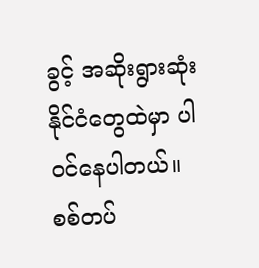ခွင့် အဆိုးရွားဆုံးနိုင်ငံတွေထဲမှာ ပါဝင်နေပါတယ်။
စစ်တပ်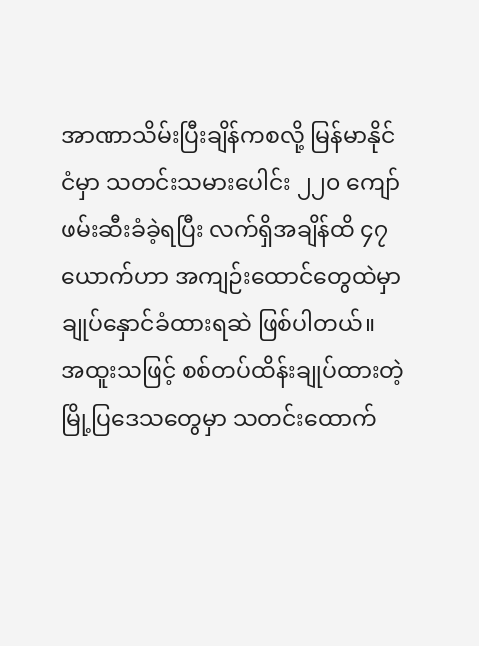အာဏာသိမ်းပြီးချိန်ကစလို့ မြန်မာနိုင်ငံမှာ သတင်းသမားပေါင်း ၂၂၀ ကျော် ဖမ်းဆီးခံခဲ့ရပြီး လက်ရှိအချိန်ထိ ၄၇ ယောက်ဟာ အကျဉ်းထောင်တွေထဲမှာ ချုပ်နှောင်ခံထားရဆဲ ဖြစ်ပါတယ်။
အထူးသဖြင့် စစ်တပ်ထိန်းချုပ်ထားတဲ့ မြို့ပြဒေသတွေမှာ သတင်းထောက်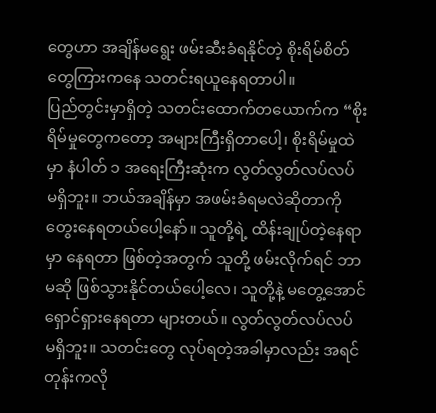တွေဟာ အချိန်မရွေး ဖမ်းဆီးခံရနိုင်တဲ့ စိုးရိမ်စိတ်တွေကြားကနေ သတင်းရယူနေရတာပါ။
ပြည်တွင်းမှာရှိတဲ့ သတင်းထောက်တယောက်က “စိုးရိမ်မှုတွေကတော့ အများကြီးရှိတာပေါ့၊ စိုးရိမ်မှုထဲမှာ နံပါတ် ၁ အရေးကြီးဆုံးက လွတ်လွတ်လပ်လပ် မရှိဘူး။ ဘယ်အချိန်မှာ အဖမ်းခံရမလဲဆိုတာကို တွေးနေရတယ်ပေါ့နော်။ သူတို့ရဲ့ ထိန်းချုပ်တဲ့နေရာမှာ နေရတာ ဖြစ်တဲ့အတွက် သူတို့ ဖမ်းလိုက်ရင် ဘာမဆို ဖြစ်သွားနိုင်တယ်ပေါ့လေ၊ သူတို့နဲ့ မတွေ့အောင် ရှောင်ရှားနေရတာ များတယ်။ လွတ်လွတ်လပ်လပ် မရှိဘူး။ သတင်းတွေ လုပ်ရတဲ့အခါမှာလည်း အရင်တုန်းကလို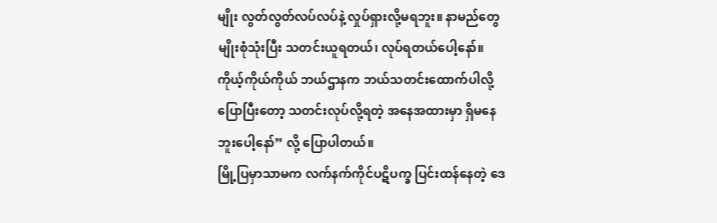မျိုး လွတ်လွတ်လပ်လပ်နဲ့ လှုပ်ရှားလို့မရဘူး။ နာမည်တွေ မျိုးစုံသုံးပြီး သတင်းယူရတယ်၊ လုပ်ရတယ်ပေါ့နော်။ ကိုယ့်ကိုယ်ကိုယ် ဘယ်ဌာနက ဘယ်သတင်းထောက်ပါလို့ ပြောပြီးတော့ သတင်းလုပ်လို့ရတဲ့ အနေအထားမှာ ရှိမနေဘူးပေါ့နော်” လို့ ပြောပါတယ်။
မြို့ပြမှာသာမက လက်နက်ကိုင်ပဋိပက္ခ ပြင်းထန်နေတဲ့ ဒေ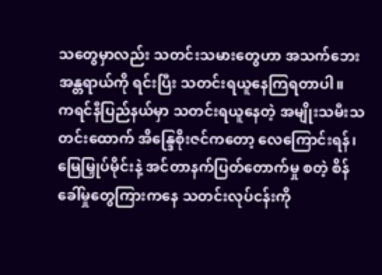သတွေမှာလည်း သတင်းသမားတွေဟာ အသက်ဘေးအန္တရာယ်ကို ရင်းပြီး သတင်းရယူနေကြရတာပါ။
ကရင်နီပြည်နယ်မှာ သတင်းရယူနေတဲ့ အမျိုးသမီးသတင်းထောက် အိန္ဒြေစိုးဇင်ကတော့ လေကြောင်းရန်၊ မြေမြှုပ်မိုင်းနဲ့ အင်တာနက်ပြတ်တောက်မှု စတဲ့ စိန်ခေါ်မှုတွေကြားကနေ သတင်းလုပ်ငန်းကို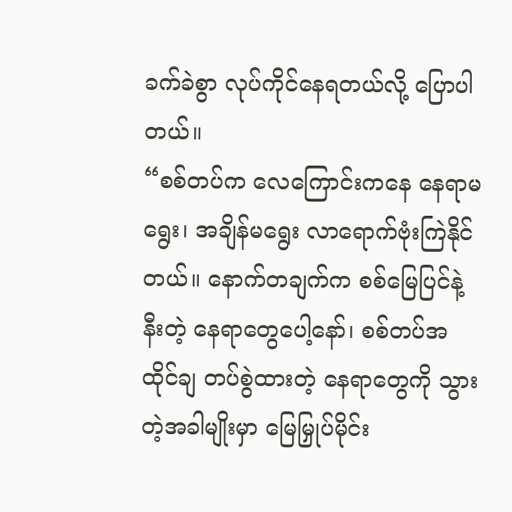ခက်ခဲစွာ လုပ်ကိုင်နေရတယ်လို့ ပြောပါတယ်။
“စစ်တပ်က လေကြောင်းကနေ နေရာမရွေး၊ အချိန်မရွေး လာရောက်ဗုံးကြဲနိုင်တယ်။ နောက်တချက်က စစ်မြေပြင်နဲ့နီးတဲ့ နေရာတွေပေါ့နော်၊ စစ်တပ်အထိုင်ချ တပ်စွဲထားတဲ့ နေရာတွေကို သွားတဲ့အခါမျိုးမှာ မြေမြှုပ်မိုင်း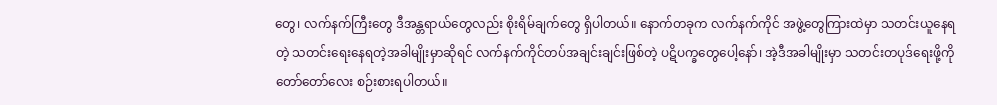တွေ၊ လက်နက်ကြီးတွေ ဒီအန္တရာယ်တွေလည်း စိုးရိမ်ချက်တွေ ရှိပါတယ်။ နောက်တခုက လက်နက်ကိုင် အဖွဲ့တွေကြားထဲမှာ သတင်းယူနေရတဲ့ သတင်းရေးနေရတဲ့အခါမျိုးမှာဆိုရင် လက်နက်ကိုင်တပ်အချင်းချင်းဖြစ်တဲ့ ပဋိပက္ခတွေပေါ့နော်၊ အဲ့ဒီအခါမျိုးမှာ သတင်းတပုဒ်ရေးဖို့ကို တော်တော်လေး စဉ်းစားရပါတယ်။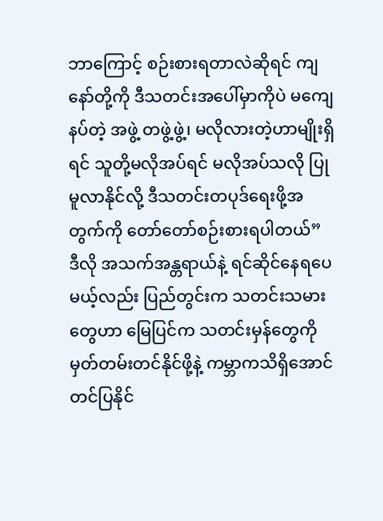ဘာကြောင့် စဉ်းစားရတာလဲဆိုရင် ကျနော်တို့ကို ဒီသတင်းအပေါ်မှာကိုပဲ မကျေနပ်တဲ့ အဖွဲ့ တဖွဲ့ဖွဲ့၊ မလိုလားတဲ့ဟာမျိုးရှိရင် သူတို့မလိုအပ်ရင် မလိုအပ်သလို ပြုမူလာနိုင်လို့ ဒီသတင်းတပုဒ်ရေးဖို့အတွက်ကို တော်တော်စဉ်းစားရပါတယ်”
ဒီလို အသက်အန္တရာယ်နဲ့ ရင်ဆိုင်နေရပေမယ့်လည်း ပြည်တွင်းက သတင်းသမားတွေဟာ မြေပြင်က သတင်းမှန်တွေကို မှတ်တမ်းတင်နိုင်ဖို့နဲ့ ကမ္ဘာကသိရှိအောင် တင်ပြနိုင်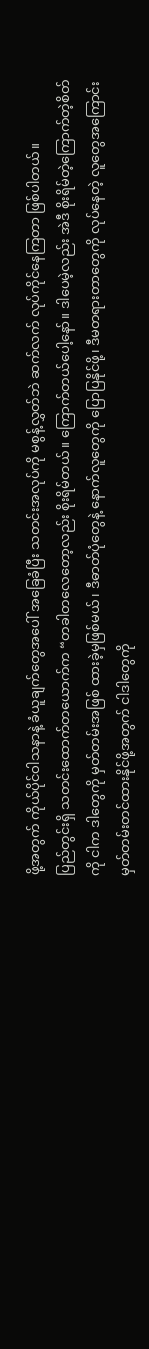ဖို့အတွက် ကိုယ်ပိုင်ဝါသနာနဲ့ ခံယူချက်တွေအပေါ် အခြေခံပြီး သတင်းအလုပ်ကို မစွန့်လွှတ်ဘဲ ဆက်လက် လုပ်ကိုင်နေကြတာ ဖြစ်ပါတယ်။
ပြည်တွင်းရှိ သတင်းထောက်တယောက်က “တခါတလေတော့လည်း စိုးရိမ်တယ်။ ကြောက်တယ်ပေါ့နော်။ ဒါပေမဲ့လည်း အဲဒီ စိုးရိမ်တဲ့ကြောက်တဲ့စိတ်ကို ငါက ဒါတွေကို မှတ်တမ်းအဖြစ် ထားခဲ့မှဖြစ်မယ်၊ ဒီဓာတ်ပုံတွေနဲ့ နောက်လူတွေကို ပြောပြနိုင်ဖို့၊ ဒီမတရားတာတွေကို လုပ်နေတဲ့ လူတွေအကြောင်း မှတ်တမ်းတင်ထားနိုင်ဖို့အတွက် ငါဒါတွေကို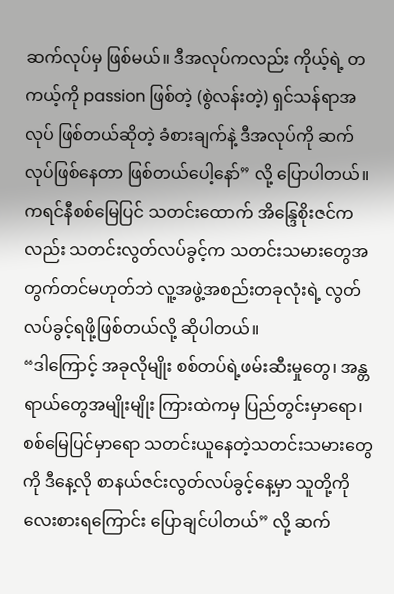ဆက်လုပ်မှ ဖြစ်မယ်။ ဒီအလုပ်ကလည်း ကိုယ့်ရဲ့ တကယ့်ကို passion ဖြစ်တဲ့ (စွဲလန်းတဲ့) ရှင်သန်ရာအလုပ် ဖြစ်တယ်ဆိုတဲ့ ခံစားချက်နဲ့ ဒီအလုပ်ကို ဆက်လုပ်ဖြစ်နေတာ ဖြစ်တယ်ပေါ့နော်” လို့ ပြောပါတယ်။
ကရင်နီစစ်မြေပြင် သတင်းထောက် အိန္ဒြေစိုးဇင်ကလည်း သတင်းလွတ်လပ်ခွင့်က သတင်းသမားတွေအတွက်တင်မဟုတ်ဘဲ လူ့အဖွဲ့အစည်းတခုလုံးရဲ့ လွတ်လပ်ခွင့်ရဖို့ဖြစ်တယ်လို့ ဆိုပါတယ်။
“ဒါကြောင့် အခုလိုမျိုး စစ်တပ်ရဲ့ဖမ်းဆီးမှုတွေ၊ အန္တရာယ်တွေအမျိုးမျိုး ကြားထဲကမှ ပြည်တွင်းမှာရော၊ စစ်မြေပြင်မှာရော သတင်းယူနေတဲ့သတင်းသမားတွေကို ဒီနေ့လို စာနယ်ဇင်းလွတ်လပ်ခွင့်နေ့မှာ သူတို့ကို လေးစားရကြောင်း ပြောချင်ပါတယ်” လို့ ဆက်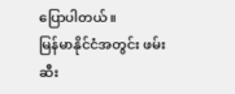ပြောပါတယ်။
မြန်မာနိုင်ငံအတွင်း ဖမ်းဆီး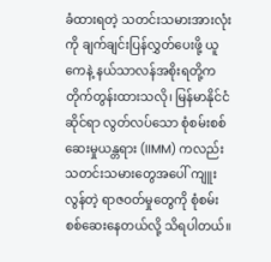ခံထားရတဲ့ သတင်းသမားအားလုံးကို ချက်ချင်းပြန်လွှတ်ပေးဖို့ ယူကေနဲ့ နယ်သာလန်အစိုးရတို့က တိုက်တွန်းထားသလို၊ မြန်မာနိုင်ငံဆိုင်ရာ လွတ်လပ်သော စုံစမ်းစစ်ဆေးမှုယန္တရား (IIMM) ကလည်း သတင်းသမားတွေအပေါ် ကျူးလွန်တဲ့ ရာဇဝတ်မှုတွေကို စုံစမ်းစစ်ဆေးနေတယ်လို့ သိရပါတယ်။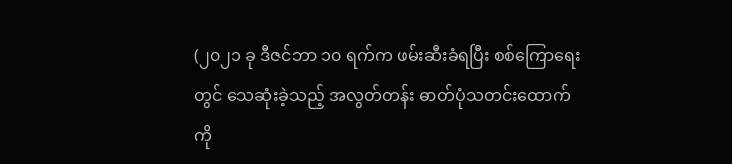(၂၀၂၁ ခု ဒီဇင်ဘာ ၁၀ ရက်က ဖမ်းဆီးခံရပြီး စစ်ကြောရေးတွင် သေဆုံးခဲ့သည့် အလွတ်တန်း ဓာတ်ပုံသတင်းထောက် ကို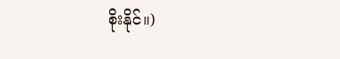စိုးနိုင်။)